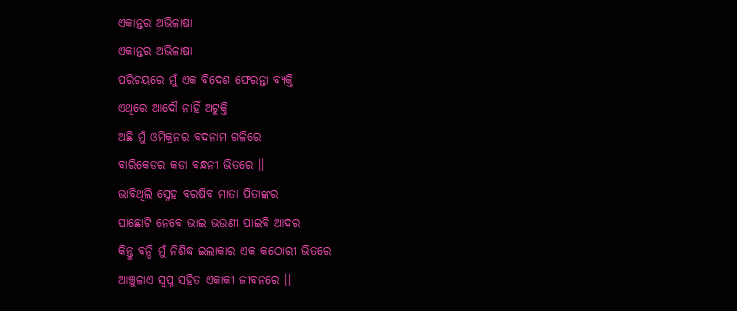ଏକାନ୍ତର ଅଭିଳାଷା
ଏକାନ୍ତର ଅଭିଳାଷା
ପରିଚୟରେ ମୁଁ ଏକ ବିଦେଶ ଫେରନ୍ତା ବ୍ୟକ୍ତି
ଏଥିରେ ଆଦୌ ନାହିଁ ଅଟୁକ୍ତି
ଅଛି ମୁଁ ଓମିକ୍ରନର ବଦନାମ ଗଳିରେ
ବାରିକେଡର କଡା ବନ୍ଧନୀ ଭିତରେ ।।
ଭାବିଥିଲି ସ୍ନେହ ବରଷିବ ମାତା ପିତାଙ୍କର
ପାଛୋଟି ନେବେ ଭାଇ ଭଉଣୀ ପାଇବି ଆଦର
କିନ୍ତୁ ବନ୍ଦି ମୁଁ ନିଶିଦ୍ଧ ଇଲାକାର ଏକ କଠୋରୀ ଭିତରେ
ଆଞ୍ଚୁଳାଏ ସ୍ବପ୍ନ ସହିତ ଏକାକୀ ଜୀବନରେ ।।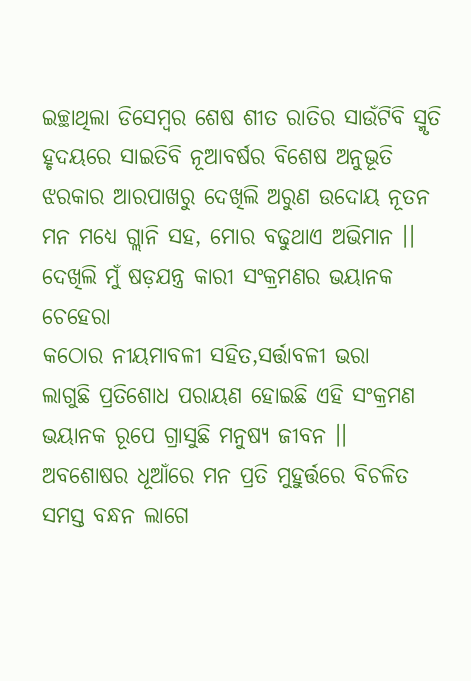ଇଚ୍ଛାଥିଲା ଡିସେମ୍ବର ଶେଷ ଶୀତ ରାତିର ସାଉଁଟିବି ସ୍ମୃତି
ହୃଦୟରେ ସାଇତିବି ନୂଆବର୍ଷର ବିଶେଷ ଅନୁଭୂତି
ଝରକାର ଆରପାଖରୁ ଦେଖିଲି ଅରୁଣ ଉଦୋୟ ନୂତନ
ମନ ମଧ୍ୟେ ଗ୍ଲାନି ସହ, ମୋର ବଢୁଥାଏ ଅଭିମାନ ।।
ଦେଖିଲି ମୁଁ ଷଡ଼ଯନ୍ତ୍ର କାରୀ ସଂକ୍ରମଣର ଭୟାନକ ଚେହେରା
କଠୋର ନୀୟମାବଳୀ ସହିତ,ସର୍ତ୍ତାବଳୀ ଭରା
ଲାଗୁଛି ପ୍ରତିଶୋଧ ପରାୟଣ ହୋଇଛି ଏହି ସଂକ୍ରମଣ
ଭୟାନକ ରୂପେ ଗ୍ରାସୁଛି ମନୁଷ୍ୟ ଜୀବନ ।।
ଅବଶୋଷର ଧୂଆଁରେ ମନ ପ୍ରତି ମୁହୁର୍ତ୍ତରେ ବିଚଳିତ
ସମସ୍ତ ବନ୍ଧନ ଲାଗେ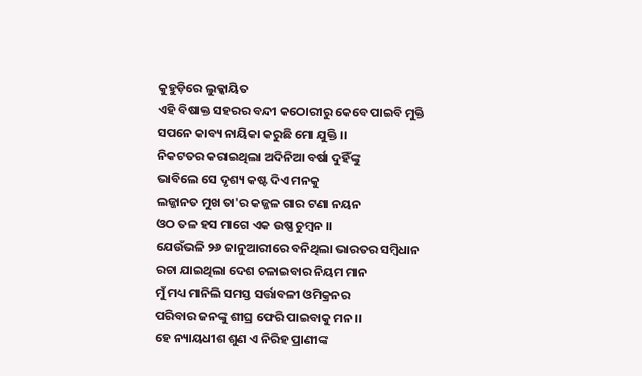କୁହୁଡ଼ିରେ ଲୁକ୍କାୟିତ
ଏହି ବିଷାକ୍ତ ସହରର ବନ୍ଦୀ କଠୋରୀରୁ କେବେ ପାଇବି ମୁକ୍ତି
ସପନେ କାବ୍ୟ ନାୟିକା କରୁଛି ମୋ ଯୁକ୍ତି ।।
ନିକଟତର କରାଇଥିଲା ଅଦିନିଆ ବର୍ଷା ଦୁହିଁଙ୍କୁ
ଭାବିଲେ ସେ ଦୃଶ୍ୟ କଷ୍ଟ ଦିଏ ମନକୁ
ଲଜ୍ଜାନତ ମୁଖ ତା'ର କଜ୍ଜଳ ଗାର ଟଣା ନୟନ
ଓଠ ତଳ ହସ ମାଗେ ଏକ ଉଷ୍ଣ ଚୁମ୍ବନ ।।
ଯେଉଁଭଳି ୨୬ ଜାନୁଆରୀରେ ବନିଥିଲା ଭାରତର ସମ୍ବିଧାନ
ରଚା ଯାଇଥିଲା ଦେଶ ଚଳାଇବାର ନିୟମ ମାନ
ମୁଁ ମଧ୍ୟ ମାନିଲି ସମସ୍ତ ସର୍ତ୍ତାବଳୀ ଓମିକ୍ରନର
ପରିବାର ଜନଙ୍କୁ ଶୀଘ୍ର ଫେରି ପାଇବାକୁ ମନ ।।
ହେ ନ୍ୟାୟଧୀଶ ଶୁଣ ଏ ନିରିହ ପ୍ରାଣୀଙ୍କ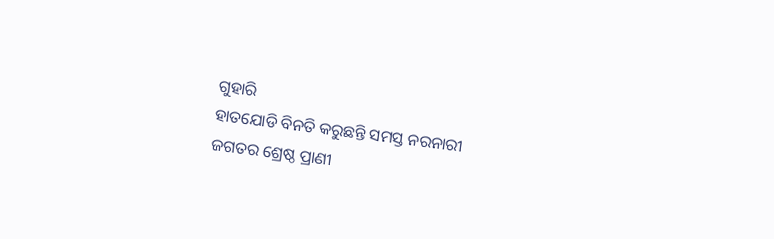ଗୁହାରି
ହାତଯୋଡି ବିନତି କରୁଛନ୍ତି ସମସ୍ତ ନରନାରୀ
ଜଗତର ଶ୍ରେଷ୍ଠ ପ୍ରାଣୀ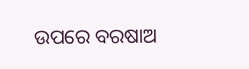ଉପରେ ବରଷାଅ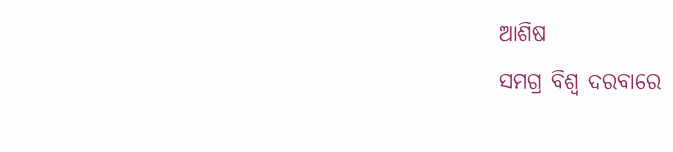ଆଶିଷ
ସମଗ୍ର ବିଶ୍ଵ ଦରବାରେ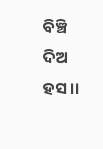ବିଞ୍ଚି ଦିଅ ହସ ।।